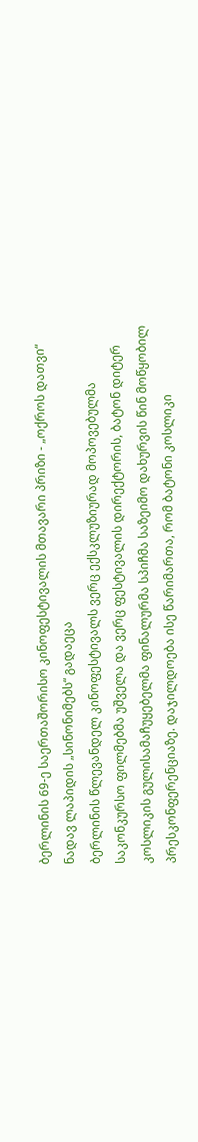ბერლინის 69-ე საერთაშორისო კინოფესტივალის მთავარი პრიზი - „ოქროს დათვი“ ნადავ ლაპიდის „სინონიმებს“ გადაეცა
ბერლინის წლევანდელ კინოფესტივალს ვერც ექსკლუზიურად მოპოვებულმა საკონკურსო ფილმებმა უშველა და ვერც ფესტივალის დირექტორის, ბატონ დიტერ კოსლიკის გულისამაჩუყებელმა ფინალურმა სპიჩმა საზეიმო დახურვის წინ მოწყობილ პრესკონფერენციაზე. დაჯილდოება ისე წარიმართა, რომ ბატონი კოსლიკი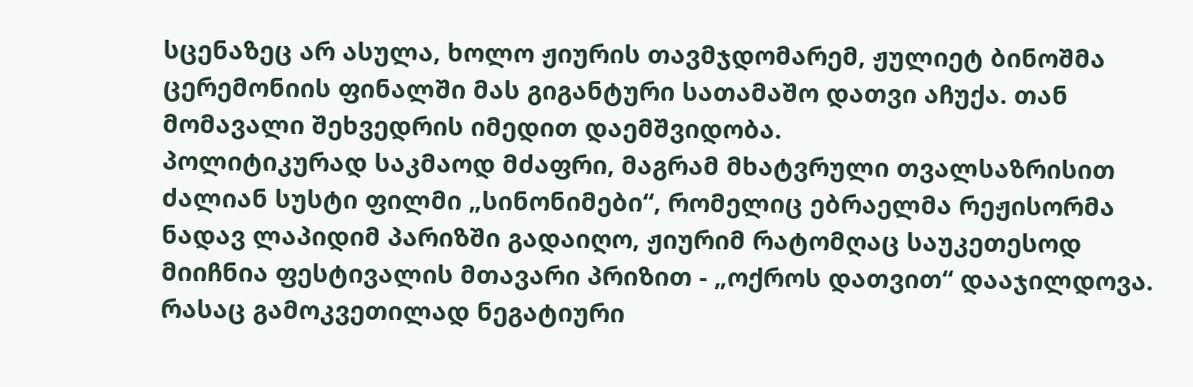სცენაზეც არ ასულა, ხოლო ჟიურის თავმჯდომარემ, ჟულიეტ ბინოშმა ცერემონიის ფინალში მას გიგანტური სათამაშო დათვი აჩუქა. თან მომავალი შეხვედრის იმედით დაემშვიდობა.
პოლიტიკურად საკმაოდ მძაფრი, მაგრამ მხატვრული თვალსაზრისით ძალიან სუსტი ფილმი „სინონიმები“, რომელიც ებრაელმა რეჟისორმა ნადავ ლაპიდიმ პარიზში გადაიღო, ჟიურიმ რატომღაც საუკეთესოდ მიიჩნია ფესტივალის მთავარი პრიზით - „ოქროს დათვით“ დააჯილდოვა. რასაც გამოკვეთილად ნეგატიური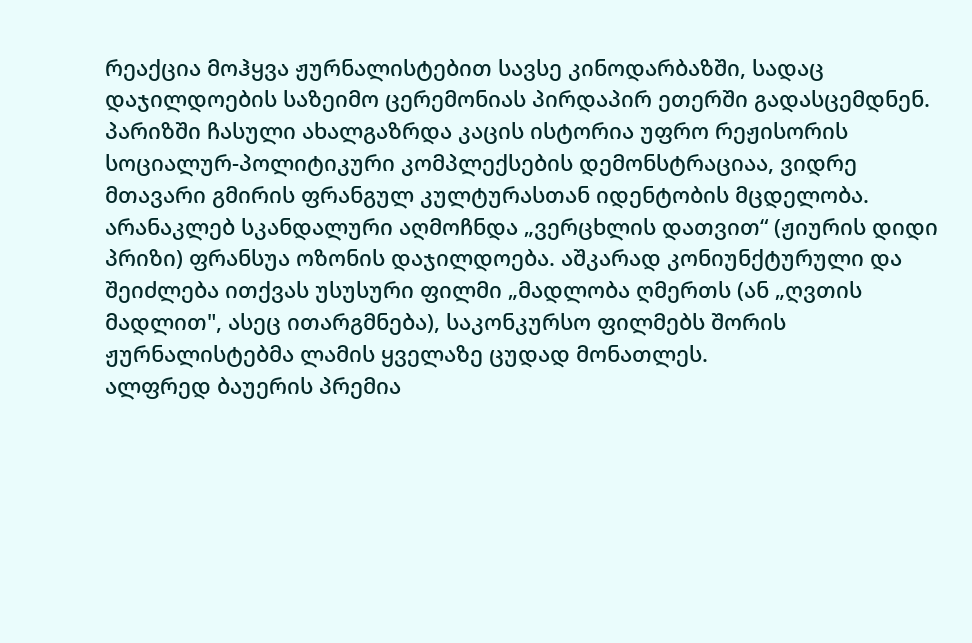რეაქცია მოჰყვა ჟურნალისტებით სავსე კინოდარბაზში, სადაც დაჯილდოების საზეიმო ცერემონიას პირდაპირ ეთერში გადასცემდნენ. პარიზში ჩასული ახალგაზრდა კაცის ისტორია უფრო რეჟისორის სოციალურ-პოლიტიკური კომპლექსების დემონსტრაციაა, ვიდრე მთავარი გმირის ფრანგულ კულტურასთან იდენტობის მცდელობა.
არანაკლებ სკანდალური აღმოჩნდა „ვერცხლის დათვით“ (ჟიურის დიდი პრიზი) ფრანსუა ოზონის დაჯილდოება. აშკარად კონიუნქტურული და შეიძლება ითქვას უსუსური ფილმი „მადლობა ღმერთს (ან „ღვთის მადლით", ასეც ითარგმნება), საკონკურსო ფილმებს შორის ჟურნალისტებმა ლამის ყველაზე ცუდად მონათლეს.
ალფრედ ბაუერის პრემია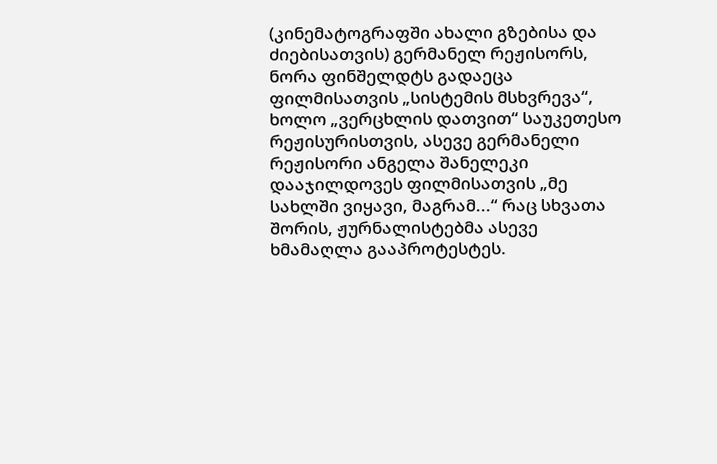(კინემატოგრაფში ახალი გზებისა და ძიებისათვის) გერმანელ რეჟისორს, ნორა ფინშელდტს გადაეცა ფილმისათვის „სისტემის მსხვრევა“, ხოლო „ვერცხლის დათვით“ საუკეთესო რეჟისურისთვის, ასევე გერმანელი რეჟისორი ანგელა შანელეკი დააჯილდოვეს ფილმისათვის „მე სახლში ვიყავი, მაგრამ...“ რაც სხვათა შორის, ჟურნალისტებმა ასევე ხმამაღლა გააპროტესტეს.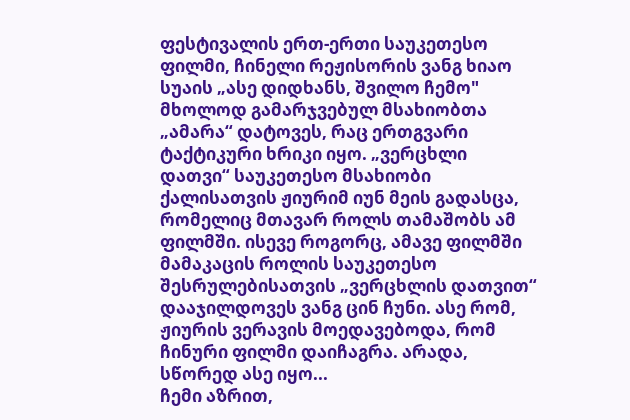ფესტივალის ერთ-ერთი საუკეთესო ფილმი, ჩინელი რეჟისორის ვანგ ხიაო სუაის „ასე დიდხანს, შვილო ჩემო" მხოლოდ გამარჯვებულ მსახიობთა „ამარა“ დატოვეს, რაც ერთგვარი ტაქტიკური ხრიკი იყო. „ვერცხლი დათვი“ საუკეთესო მსახიობი ქალისათვის ჟიურიმ იუნ მეის გადასცა, რომელიც მთავარ როლს თამაშობს ამ ფილმში. ისევე როგორც, ამავე ფილმში მამაკაცის როლის საუკეთესო შესრულებისათვის „ვერცხლის დათვით“ დააჯილდოვეს ვანგ ცინ ჩუნი. ასე რომ, ჟიურის ვერავის მოედავებოდა, რომ ჩინური ფილმი დაიჩაგრა. არადა, სწორედ ასე იყო...
ჩემი აზრით,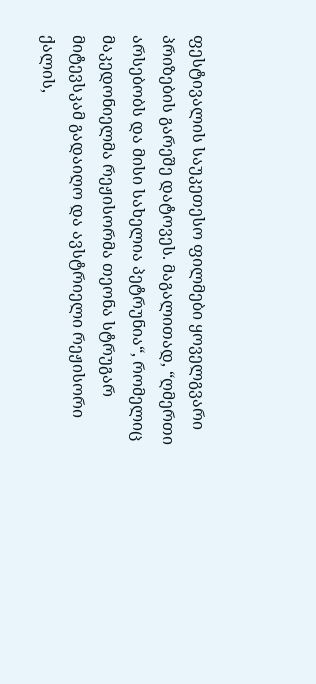ფესტივალის საუკეთესო ფილმები ყოველგვარი პრიზების გარეშე დატოვეს. მაგალითად, “ღმერთი არსებობს და მისი სახელია პეტრუნია“, რომელიც მაკედონიელმა რეჟისორმა თეონა სტრუგარ მიტევსკამ გადაიღო და ავსტრიელი რეჟისორი ქალის,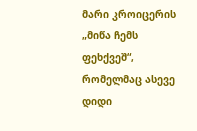მარი კროიცერის „მიწა ჩემს ფეხქვეშ“, რომელმაც ასევე დიდი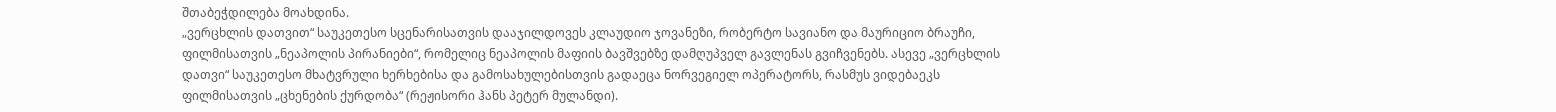შთაბეჭდილება მოახდინა.
„ვერცხლის დათვით“ საუკეთესო სცენარისათვის დააჯილდოვეს კლაუდიო ჯოვანეზი, რობერტო სავიანო და მაურიციო ბრაუჩი, ფილმისათვის „ნეაპოლის პირანიები“, რომელიც ნეაპოლის მაფიის ბავშვებზე დამღუპველ გავლენას გვიჩვენებს. ასევე „ვერცხლის დათვი“ საუკეთესო მხატვრული ხერხებისა და გამოსახულებისთვის გადაეცა ნორვეგიელ ოპერატორს, რასმუს ვიდებაეკს ფილმისათვის „ცხენების ქურდობა“ (რეჟისორი ჰანს პეტერ მულანდი).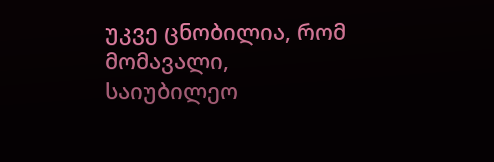უკვე ცნობილია, რომ მომავალი, საიუბილეო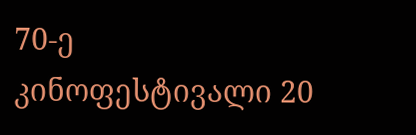70-ე კინოფესტივალი 20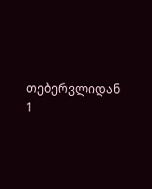თებერვლიდან 1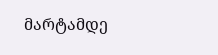მარტამდე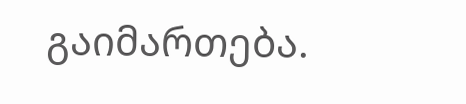გაიმართება.